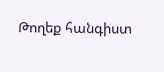Թողեք հանգիստ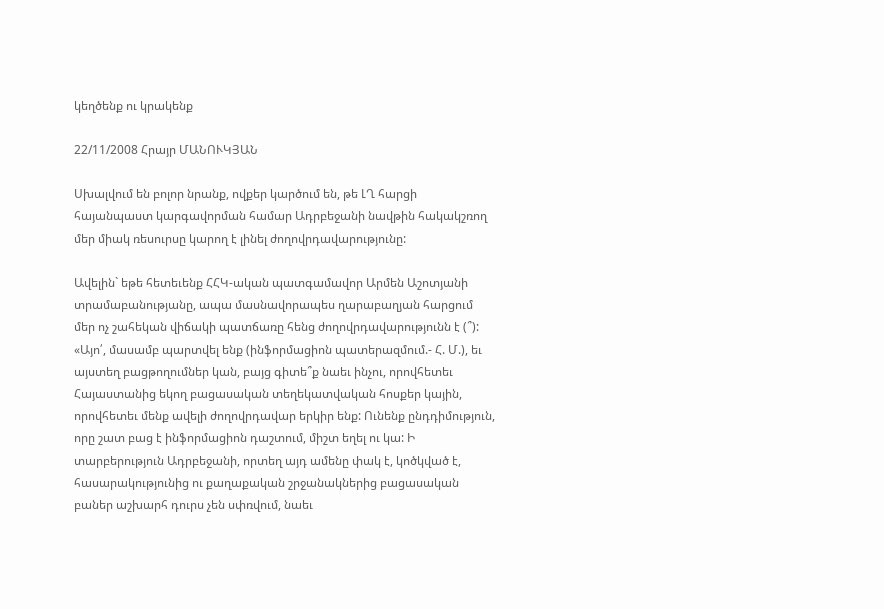կեղծենք ու կրակենք

22/11/2008 Հրայր ՄԱՆՈՒԿՅԱՆ

Սխալվում են բոլոր նրանք, ովքեր կարծում են, թե ԼՂ հարցի հայանպաստ կարգավորման համար Ադրբեջանի նավթին հակակշռող մեր միակ ռեսուրսը կարող է լինել ժողովրդավարությունը:

Ավելին` եթե հետեւենք ՀՀԿ-ական պատգամավոր Արմեն Աշոտյանի տրամաբանությանը, ապա մասնավորապես ղարաբաղյան հարցում մեր ոչ շահեկան վիճակի պատճառը հենց ժողովրդավարությունն է (՞): «Այո՛, մասամբ պարտվել ենք (ինֆորմացիոն պատերազմում.- Հ. Մ.), եւ այստեղ բացթողումներ կան, բայց գիտե՞ք նաեւ ինչու, որովհետեւ Հայաստանից եկող բացասական տեղեկատվական հոսքեր կային, որովհետեւ մենք ավելի ժողովրդավար երկիր ենք: Ունենք ընդդիմություն, որը շատ բաց է ինֆորմացիոն դաշտում, միշտ եղել ու կա: Ի տարբերություն Ադրբեջանի, որտեղ այդ ամենը փակ է, կոծկված է, հասարակությունից ու քաղաքական շրջանակներից բացասական բաներ աշխարհ դուրս չեն սփռվում, նաեւ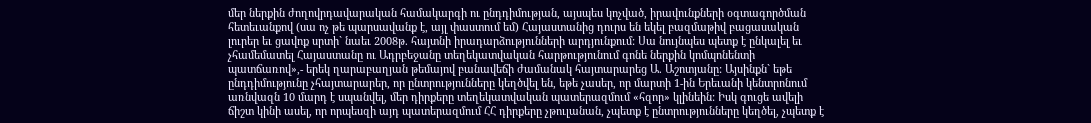մեր ներքին ժողովրդավարական համակարգի ու ընդդիմության, այսպես կոչված, իրավունքների օգտագործման հետեւանքով (սա ոչ թե պարսավանք է, այլ փաստում եմ) Հայաստանից դուրս են եկել բազմաթիվ բացասական լուրեր եւ ցավոք սրտի` նաեւ 2008թ. հայտնի իրադարձությունների արդյունքում: Սա նույնպես պետք է ընկալել եւ չհամեմատել Հայաստանը ու Ադրբեջանը տեղեկատվական հարթությունում գոնե ներքին կոմպոնենտի պատճառով»,- երեկ ղարաբաղյան թեմայով բանավեճի ժամանակ հայտարարեց Ա. Աշոտյանը: Այսինքն` եթե ընդդիմությունը չհայտարարեր, որ ընտրությունները կեղծվել են, եթե չասեր, որ մարտի 1-ին Երեւանի կենտրոնում առնվազն 10 մարդ է սպանվել, մեր դիրքերը տեղեկատվական պատերազմում «հզոր» կլինեին: Իսկ գուցե ավելի ճիշտ կինի ասել, որ որպեսզի այդ պատերազմում ՀՀ դիրքերը չթուլանան, չպետք է ընտրությունները կեղծել, չպետք է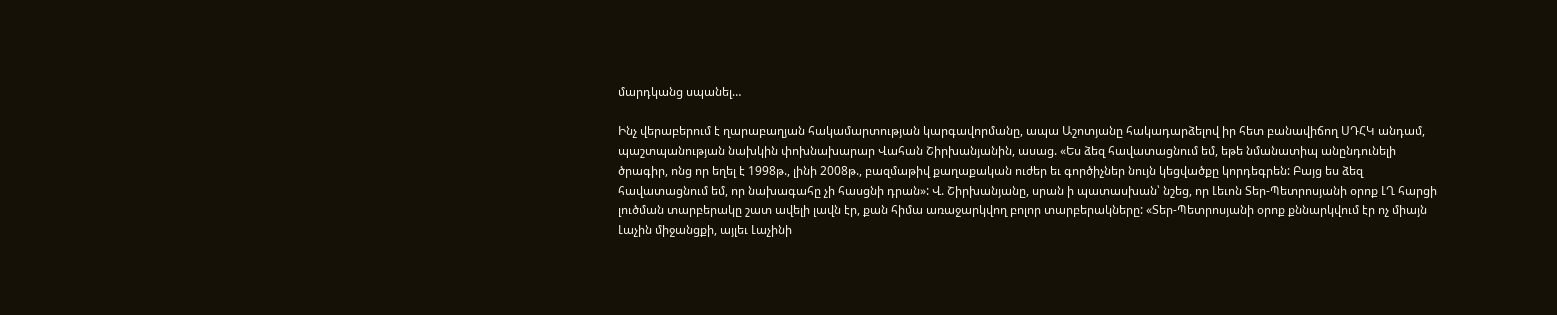մարդկանց սպանել…

Ինչ վերաբերում է ղարաբաղյան հակամարտության կարգավորմանը, ապա Աշոտյանը հակադարձելով իր հետ բանավիճող ՍԴՀԿ անդամ, պաշտպանության նախկին փոխնախարար Վահան Շիրխանյանին, ասաց. «Ես ձեզ հավատացնում եմ, եթե նմանատիպ անընդունելի ծրագիր, ոնց որ եղել է 1998թ., լինի 2008թ., բազմաթիվ քաղաքական ուժեր եւ գործիչներ նույն կեցվածքը կորդեգրեն: Բայց ես ձեզ հավատացնում եմ, որ նախագահը չի հասցնի դրան»: Վ. Շիրխանյանը, սրան ի պատասխան՝ նշեց, որ Լեւոն Տեր-Պետրոսյանի օրոք ԼՂ հարցի լուծման տարբերակը շատ ավելի լավն էր, քան հիմա առաջարկվող բոլոր տարբերակները: «Տեր-Պետրոսյանի օրոք քննարկվում էր ոչ միայն Լաչին միջանցքի, այլեւ Լաչինի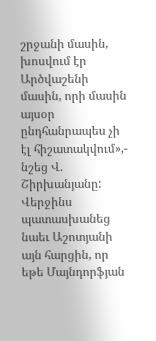շրջանի մասին, խոսվում էր Արծվաշենի մասին, որի մասին այսօր ընդհանրապես չի էլ հիշատակվում»,- նշեց Վ. Շիրխանյանը: Վերջինս պատասխանեց նաեւ Աշոտյանի այն հարցին, որ եթե Մայնդորֆյան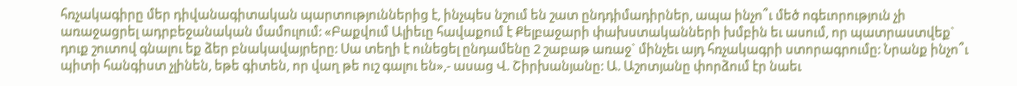հռչակագիրը մեր դիվանագիտական պարտություններից է, ինչպես նշում են շատ ընդդիմադիրներ, ապա ինչո՞ւ մեծ ոգեւորություն չի առաջացրել ադրբեջանական մամուլում: «Բաքվում Ալիեւը հավաքում է Քելբաջարի փախստականների խմբին եւ ասում, որ պատրաստվեք` դուք շուտով գնալու եք ձեր բնակավայրերը: Սա տեղի է ունեցել ընդամենը 2 շաբաթ առաջ` մինչեւ այդ հռչակագրի ստորագրումը: Նրանք ինչո՞ւ պիտի հանգիստ չլինեն, եթե գիտեն, որ վաղ թե ուշ գալու են»,- ասաց Վ. Շիրխանյանը: Ա. Աշոտյանը փորձում էր նաեւ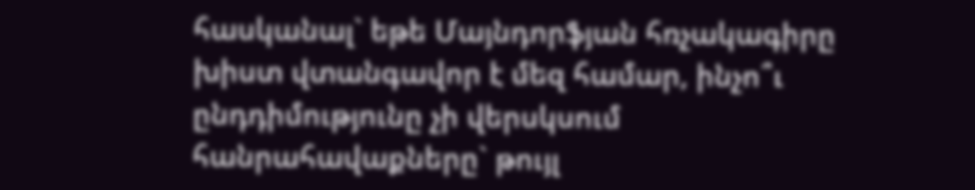հասկանալ` եթե Մայնդորֆյան հռչակագիրը խիստ վտանգավոր է մեզ համար, ինչո՞ւ ընդդիմությունը չի վերսկսում հանրահավաքները` թույլ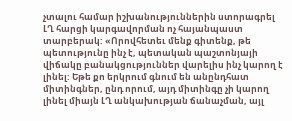չտալու համար իշխանություններին ստորագրել ԼՂ հարցի կարգավորման ոչ հայանպաստ տարբերակ: «Որովհետեւ մենք գիտենք, թե պետությունը ինչ է, պետական պաշտոնյայի վիճակը բանակցություններ վարելիս ինչ կարող է լինել: Եթե քո երկրում գնում են անընդհատ միտինգներ, ընդ որում, այդ միտինգը չի կարող լինել միայն ԼՂ անկախության ճանաչման, այլ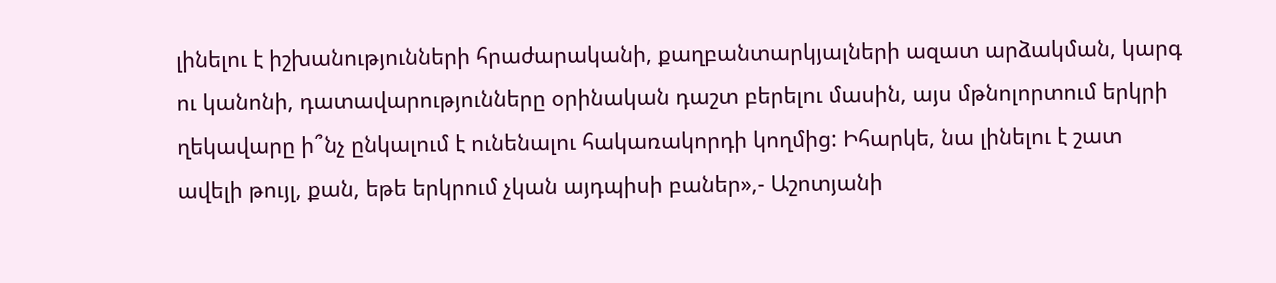լինելու է իշխանությունների հրաժարականի, քաղբանտարկյալների ազատ արձակման, կարգ ու կանոնի, դատավարությունները օրինական դաշտ բերելու մասին, այս մթնոլորտում երկրի ղեկավարը ի՞նչ ընկալում է ունենալու հակառակորդի կողմից: Իհարկե, նա լինելու է շատ ավելի թույլ, քան, եթե երկրում չկան այդպիսի բաներ»,- Աշոտյանի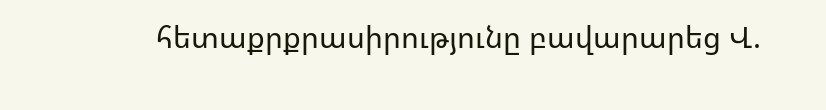հետաքրքրասիրությունը բավարարեց Վ.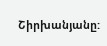Շիրխանյանը: